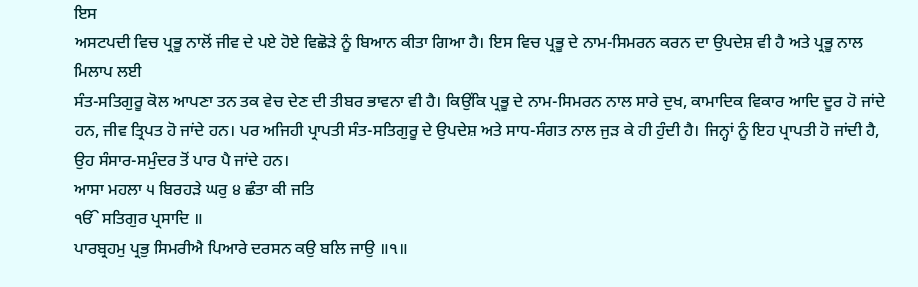ਇਸ
ਅਸਟਪਦੀ ਵਿਚ ਪ੍ਰਭੂ ਨਾਲੋਂ ਜੀਵ ਦੇ ਪਏ ਹੋਏ ਵਿਛੋੜੇ ਨੂੰ ਬਿਆਨ ਕੀਤਾ ਗਿਆ ਹੈ। ਇਸ ਵਿਚ ਪ੍ਰਭੂ ਦੇ ਨਾਮ-ਸਿਮਰਨ ਕਰਨ ਦਾ ਉਪਦੇਸ਼ ਵੀ ਹੈ ਅਤੇ ਪ੍ਰਭੂ ਨਾਲ ਮਿਲਾਪ ਲਈ
ਸੰਤ-ਸਤਿਗੁਰੂ ਕੋਲ ਆਪਣਾ ਤਨ ਤਕ ਵੇਚ ਦੇਣ ਦੀ ਤੀਬਰ ਭਾਵਨਾ ਵੀ ਹੈ। ਕਿਉਂਕਿ ਪ੍ਰਭੂ ਦੇ ਨਾਮ-ਸਿਮਰਨ ਨਾਲ ਸਾਰੇ ਦੁਖ, ਕਾਮਾਦਿਕ ਵਿਕਾਰ ਆਦਿ ਦੂਰ ਹੋ ਜਾਂਦੇ ਹਨ, ਜੀਵ ਤ੍ਰਿਪਤ ਹੋ ਜਾਂਦੇ ਹਨ। ਪਰ ਅਜਿਹੀ ਪ੍ਰਾਪਤੀ ਸੰਤ-ਸਤਿਗੁਰੂ ਦੇ ਉਪਦੇਸ਼ ਅਤੇ ਸਾਧ-ਸੰਗਤ ਨਾਲ ਜੁੜ ਕੇ ਹੀ ਹੁੰਦੀ ਹੈ। ਜਿਨ੍ਹਾਂ ਨੂੰ ਇਹ ਪ੍ਰਾਪਤੀ ਹੋ ਜਾਂਦੀ ਹੈ, ਉਹ ਸੰਸਾਰ-ਸਮੁੰਦਰ ਤੋਂ ਪਾਰ ਪੈ ਜਾਂਦੇ ਹਨ।
ਆਸਾ ਮਹਲਾ ੫ ਬਿਰਹੜੇ ਘਰੁ ੪ ਛੰਤਾ ਕੀ ਜਤਿ
ੴ ਸਤਿਗੁਰ ਪ੍ਰਸਾਦਿ ॥
ਪਾਰਬ੍ਰਹਮੁ ਪ੍ਰਭੁ ਸਿਮਰੀਐ ਪਿਆਰੇ ਦਰਸਨ ਕਉ ਬਲਿ ਜਾਉ ॥੧॥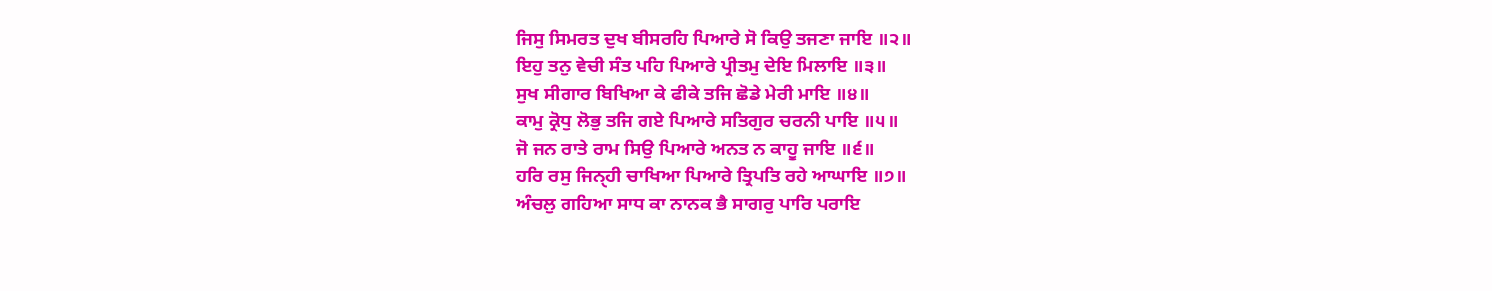ਜਿਸੁ ਸਿਮਰਤ ਦੁਖ ਬੀਸਰਹਿ ਪਿਆਰੇ ਸੋ ਕਿਉ ਤਜਣਾ ਜਾਇ ॥੨॥
ਇਹੁ ਤਨੁ ਵੇਚੀ ਸੰਤ ਪਹਿ ਪਿਆਰੇ ਪ੍ਰੀਤਮੁ ਦੇਇ ਮਿਲਾਇ ॥੩॥
ਸੁਖ ਸੀਗਾਰ ਬਿਖਿਆ ਕੇ ਫੀਕੇ ਤਜਿ ਛੋਡੇ ਮੇਰੀ ਮਾਇ ॥੪॥
ਕਾਮੁ ਕ੍ਰੋਧੁ ਲੋਭੁ ਤਜਿ ਗਏ ਪਿਆਰੇ ਸਤਿਗੁਰ ਚਰਨੀ ਪਾਇ ॥੫॥
ਜੋ ਜਨ ਰਾਤੇ ਰਾਮ ਸਿਉ ਪਿਆਰੇ ਅਨਤ ਨ ਕਾਹੂ ਜਾਇ ॥੬॥
ਹਰਿ ਰਸੁ ਜਿਨੑਹੀ ਚਾਖਿਆ ਪਿਆਰੇ ਤ੍ਰਿਪਤਿ ਰਹੇ ਆਘਾਇ ॥੭॥
ਅੰਚਲੁ ਗਹਿਆ ਸਾਧ ਕਾ ਨਾਨਕ ਭੈ ਸਾਗਰੁ ਪਾਰਿ ਪਰਾਇ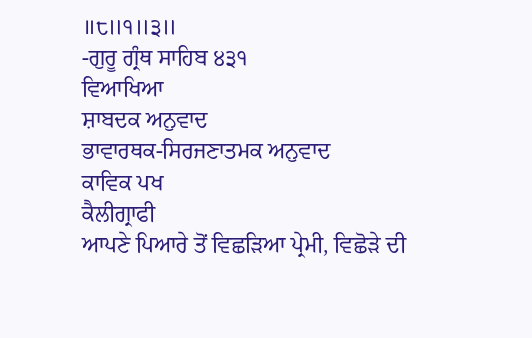॥੮॥੧॥੩॥
-ਗੁਰੂ ਗ੍ਰੰਥ ਸਾਹਿਬ ੪੩੧
ਵਿਆਖਿਆ
ਸ਼ਾਬਦਕ ਅਨੁਵਾਦ
ਭਾਵਾਰਥਕ-ਸਿਰਜਣਾਤਮਕ ਅਨੁਵਾਦ
ਕਾਵਿਕ ਪਖ
ਕੈਲੀਗ੍ਰਾਫੀ
ਆਪਣੇ ਪਿਆਰੇ ਤੋਂ ਵਿਛੜਿਆ ਪ੍ਰੇਮੀ, ਵਿਛੋੜੇ ਦੀ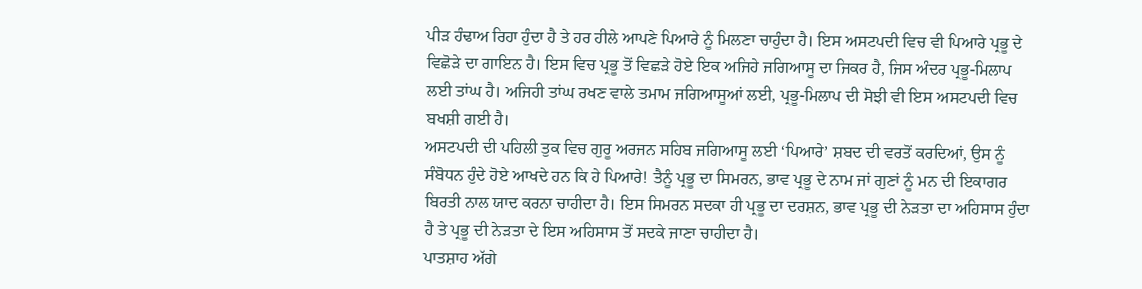ਪੀੜ ਹੰਢਾਅ ਰਿਹਾ ਹੁੰਦਾ ਹੈ ਤੇ ਹਰ ਹੀਲੇ ਆਪਣੇ ਪਿਆਰੇ ਨੂੰ ਮਿਲਣਾ ਚਾਹੁੰਦਾ ਹੈ। ਇਸ ਅਸਟਪਦੀ ਵਿਚ ਵੀ ਪਿਆਰੇ ਪ੍ਰਭੂ ਦੇ ਵਿਛੋੜੇ ਦਾ ਗਾਇਨ ਹੈ। ਇਸ ਵਿਚ ਪ੍ਰਭੂ ਤੋਂ ਵਿਛੜੇ ਹੋਏ ਇਕ ਅਜਿਹੇ ਜਗਿਆਸੂ ਦਾ ਜਿਕਰ ਹੈ, ਜਿਸ ਅੰਦਰ ਪ੍ਰਭੂ-ਮਿਲਾਪ ਲਈ ਤਾਂਘ ਹੈ। ਅਜਿਹੀ ਤਾਂਘ ਰਖਣ ਵਾਲੇ ਤਮਾਮ ਜਗਿਆਸੂਆਂ ਲਈ, ਪ੍ਰਭੂ-ਮਿਲਾਪ ਦੀ ਸੋਝੀ ਵੀ ਇਸ ਅਸਟਪਦੀ ਵਿਚ ਬਖਸ਼ੀ ਗਈ ਹੈ।
ਅਸਟਪਦੀ ਦੀ ਪਹਿਲੀ ਤੁਕ ਵਿਚ ਗੁਰੂ ਅਰਜਨ ਸਹਿਬ ਜਗਿਆਸੂ ਲਈ ‘ਪਿਆਰੇ’ ਸ਼ਬਦ ਦੀ ਵਰਤੋਂ ਕਰਦਿਆਂ, ਉਸ ਨੂੰ ਸੰਬੋਧਨ ਹੁੰਦੇ ਹੋਏ ਆਖਦੇ ਹਨ ਕਿ ਹੇ ਪਿਆਰੇ! ਤੈਨੂੰ ਪ੍ਰਭੂ ਦਾ ਸਿਮਰਨ, ਭਾਵ ਪ੍ਰਭੂ ਦੇ ਨਾਮ ਜਾਂ ਗੁਣਾਂ ਨੂੰ ਮਨ ਦੀ ਇਕਾਗਰ ਬਿਰਤੀ ਨਾਲ ਯਾਦ ਕਰਨਾ ਚਾਹੀਦਾ ਹੈ। ਇਸ ਸਿਮਰਨ ਸਦਕਾ ਹੀ ਪ੍ਰਭੂ ਦਾ ਦਰਸ਼ਨ, ਭਾਵ ਪ੍ਰਭੂ ਦੀ ਨੇੜਤਾ ਦਾ ਅਹਿਸਾਸ ਹੁੰਦਾ ਹੈ ਤੇ ਪ੍ਰਭੂ ਦੀ ਨੇੜਤਾ ਦੇ ਇਸ ਅਹਿਸਾਸ ਤੋਂ ਸਦਕੇ ਜਾਣਾ ਚਾਹੀਦਾ ਹੈ।
ਪਾਤਸ਼ਾਹ ਅੱਗੇ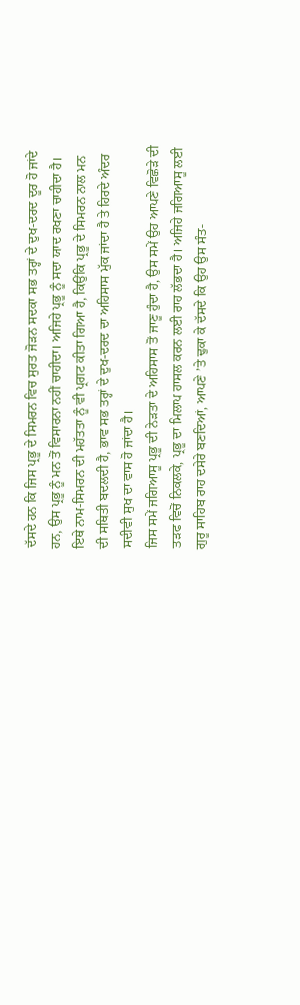ਦੱਸਦੇ ਹਨ ਕਿ ਜਿਸ ਪ੍ਰਭੂ ਦੇ ਸਿਮਰਨ ਵਿਚ ਸੁਰਤ ਜੋੜਨ ਸਦਕਾ ਸਭ ਤਰ੍ਹਾਂ ਦੇ ਦੁਖ-ਦਰਦ ਦੂਰ ਹੋ ਜਾਂਦੇ ਹਨ, ਉਸ ਪ੍ਰਭੂ ਨੂੰ ਮਨ ਤੋਂ ਵਿਸਾਰਨਾ ਨਹੀਂ ਚਾਹੀਦਾ। ਅਜਿਹੇ ਪ੍ਰਭੂ ਨੂੰ ਸਦਾ ਯਾਦ ਰਖਣਾ ਚਾਹੀਦਾ ਹੈ। ਇਥੇ ਨਾਮ-ਸਿਮਰਨ ਦੀ ਮਹੱਤਤਾ ਨੂੰ ਵੀ ਪ੍ਰਗਟ ਕੀਤਾ ਗਿਆ ਹੈ, ਕਿਉਂਕਿ ਪ੍ਰਭੂ ਦੇ ਸਿਮਰਨ ਨਾਲ ਮਨ ਦੀ ਸਥਿਤੀ ਬਦਲਦੀ ਹੈ, ਭਾਵ ਸਭ ਤਰ੍ਹਾਂ ਦੇ ਦੁਖ-ਦਰਦ ਦਾ ਅਹਿਸਾਸ ਮੁੱਕ ਜਾਂਦਾ ਹੈ ਤੇ ਹਿਰਦੇ ਅੰਦਰ ਸਦੀਵੀ ਸੁਖ ਦਾ ਵਾਸ ਹੋ ਜਾਂਦਾ ਹੈ।
ਜਿਸ ਸਮੇਂ ਜਗਿਆਸੂ ਪ੍ਰਭੂ ਦੀ ਨੇੜਤਾ ਦੇ ਅਹਿਸਾਸ ਤੋਂ ਜਾਣੂ ਹੁੰਦਾ ਹੈ, ਉਸ ਸਮੇਂ ਉਹ ਆਪਣੇ ਵਿਛੋੜੇ ਦੀ ਤੜਫ ਵਿਚੋਂ ਨਿਕਲਕੇ, ਪ੍ਰਭੂ ਦਾ ਮਿਲਾਪ ਹਾਸਲ ਕਰਨ ਲਈ ਰਾਹ ਲੱਭਦਾ ਹੈ। ਅਜਿਹੇ ਜਗਿਆਸੂ ਲਈ ਗੁਰੂ ਸਾਹਿਬ ਰਾਹ ਦਸੇਰੇ ਬਣਦਿਆਂ, ਆਪਣੇ ’ਤੇ ਢੁਕਾ ਕੇ ਦੱਸਦੇ ਕਿ ਉਹ ਉਸ ਸੰਤ-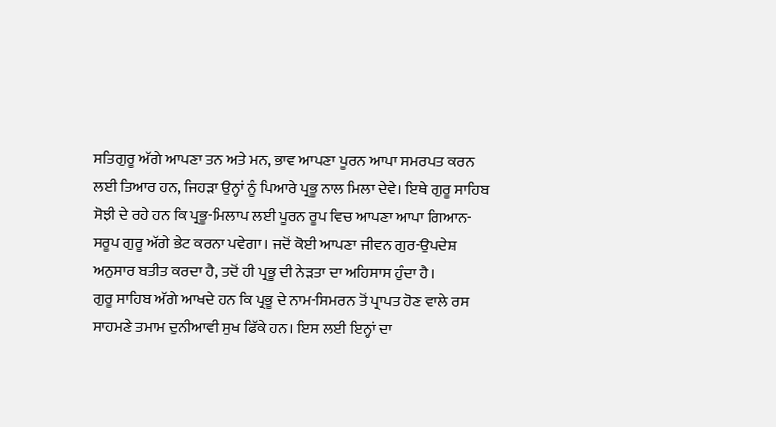ਸਤਿਗੁਰੂ ਅੱਗੇ ਆਪਣਾ ਤਨ ਅਤੇ ਮਨ, ਭਾਵ ਆਪਣਾ ਪੂਰਨ ਆਪਾ ਸਮਰਪਤ ਕਰਨ ਲਈ ਤਿਆਰ ਹਨ, ਜਿਹੜਾ ਉਨ੍ਹਾਂ ਨੂੰ ਪਿਆਰੇ ਪ੍ਰਭੂ ਨਾਲ ਮਿਲਾ ਦੇਵੇ। ਇਥੇ ਗੁਰੂ ਸਾਹਿਬ ਸੋਝੀ ਦੇ ਰਹੇ ਹਨ ਕਿ ਪ੍ਰਭੂ-ਮਿਲਾਪ ਲਈ ਪੂਰਨ ਰੂਪ ਵਿਚ ਆਪਣਾ ਆਪਾ ਗਿਆਨ-ਸਰੂਪ ਗੁਰੂ ਅੱਗੇ ਭੇਟ ਕਰਨਾ ਪਵੇਗਾ। ਜਦੋਂ ਕੋਈ ਆਪਣਾ ਜੀਵਨ ਗੁਰ-ਉਪਦੇਸ਼ ਅਨੁਸਾਰ ਬਤੀਤ ਕਰਦਾ ਹੈ, ਤਦੋਂ ਹੀ ਪ੍ਰਭੂ ਦੀ ਨੇੜਤਾ ਦਾ ਅਹਿਸਾਸ ਹੁੰਦਾ ਹੈ।
ਗੁਰੂ ਸਾਹਿਬ ਅੱਗੇ ਆਖਦੇ ਹਨ ਕਿ ਪ੍ਰਭੂ ਦੇ ਨਾਮ-ਸਿਮਰਨ ਤੋਂ ਪ੍ਰਾਪਤ ਹੋਣ ਵਾਲੇ ਰਸ ਸਾਹਮਣੇ ਤਮਾਮ ਦੁਨੀਆਵੀ ਸੁਖ ਫਿੱਕੇ ਹਨ। ਇਸ ਲਈ ਇਨ੍ਹਾਂ ਦਾ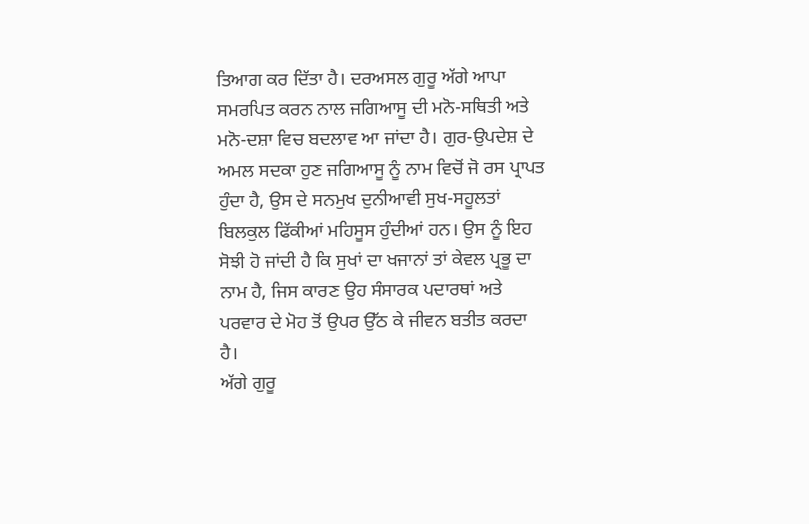ਤਿਆਗ ਕਰ ਦਿੱਤਾ ਹੈ। ਦਰਅਸਲ ਗੁਰੂ ਅੱਗੇ ਆਪਾ ਸਮਰਪਿਤ ਕਰਨ ਨਾਲ ਜਗਿਆਸੂ ਦੀ ਮਨੋ-ਸਥਿਤੀ ਅਤੇ ਮਨੋ-ਦਸ਼ਾ ਵਿਚ ਬਦਲਾਵ ਆ ਜਾਂਦਾ ਹੈ। ਗੁਰ-ਉਪਦੇਸ਼ ਦੇ ਅਮਲ ਸਦਕਾ ਹੁਣ ਜਗਿਆਸੂ ਨੂੰ ਨਾਮ ਵਿਚੋਂ ਜੋ ਰਸ ਪ੍ਰਾਪਤ ਹੁੰਦਾ ਹੈ, ਉਸ ਦੇ ਸਨਮੁਖ ਦੁਨੀਆਵੀ ਸੁਖ-ਸਹੂਲਤਾਂ ਬਿਲਕੁਲ ਫਿੱਕੀਆਂ ਮਹਿਸੂਸ ਹੁੰਦੀਆਂ ਹਨ। ਉਸ ਨੂੰ ਇਹ ਸੋਝੀ ਹੋ ਜਾਂਦੀ ਹੈ ਕਿ ਸੁਖਾਂ ਦਾ ਖਜਾਨਾਂ ਤਾਂ ਕੇਵਲ ਪ੍ਰਭੂ ਦਾ ਨਾਮ ਹੈ, ਜਿਸ ਕਾਰਣ ਉਹ ਸੰਸਾਰਕ ਪਦਾਰਥਾਂ ਅਤੇ ਪਰਵਾਰ ਦੇ ਮੋਹ ਤੋਂ ਉਪਰ ਉੱਠ ਕੇ ਜੀਵਨ ਬਤੀਤ ਕਰਦਾ ਹੈ।
ਅੱਗੇ ਗੁਰੂ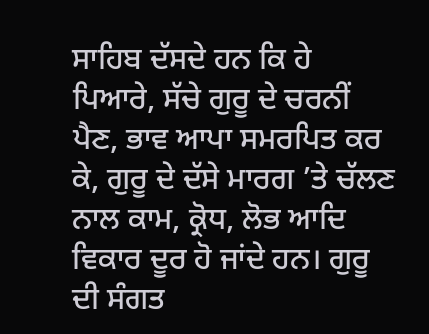ਸਾਹਿਬ ਦੱਸਦੇ ਹਨ ਕਿ ਹੇ ਪਿਆਰੇ, ਸੱਚੇ ਗੁਰੂ ਦੇ ਚਰਨੀਂ ਪੈਣ, ਭਾਵ ਆਪਾ ਸਮਰਪਿਤ ਕਰ ਕੇ, ਗੁਰੂ ਦੇ ਦੱਸੇ ਮਾਰਗ ’ਤੇ ਚੱਲਣ ਨਾਲ ਕਾਮ, ਕ੍ਰੋਧ, ਲੋਭ ਆਦਿ ਵਿਕਾਰ ਦੂਰ ਹੋ ਜਾਂਦੇ ਹਨ। ਗੁਰੂ ਦੀ ਸੰਗਤ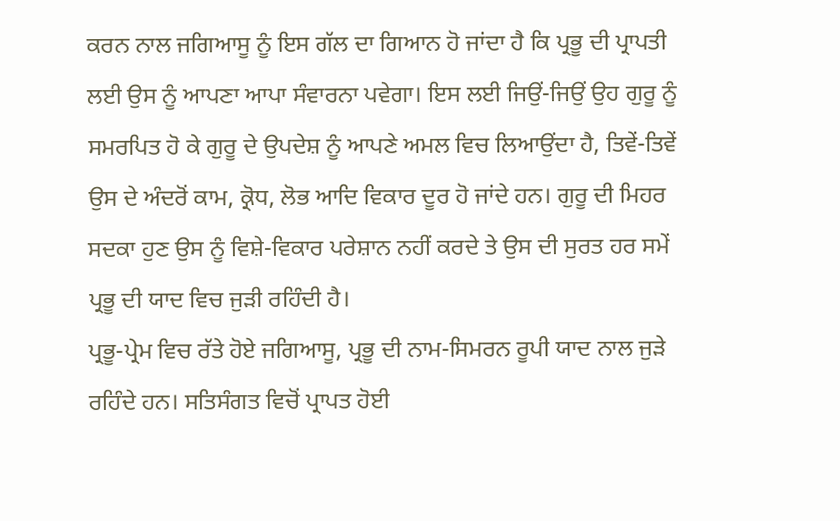ਕਰਨ ਨਾਲ ਜਗਿਆਸੂ ਨੂੰ ਇਸ ਗੱਲ ਦਾ ਗਿਆਨ ਹੋ ਜਾਂਦਾ ਹੈ ਕਿ ਪ੍ਰਭੂ ਦੀ ਪ੍ਰਾਪਤੀ ਲਈ ਉਸ ਨੂੰ ਆਪਣਾ ਆਪਾ ਸੰਵਾਰਨਾ ਪਵੇਗਾ। ਇਸ ਲਈ ਜਿਉਂ-ਜਿਉਂ ਉਹ ਗੁਰੂ ਨੂੰ ਸਮਰਪਿਤ ਹੋ ਕੇ ਗੁਰੂ ਦੇ ਉਪਦੇਸ਼ ਨੂੰ ਆਪਣੇ ਅਮਲ ਵਿਚ ਲਿਆਉਂਦਾ ਹੈ, ਤਿਵੇਂ-ਤਿਵੇਂ ਉਸ ਦੇ ਅੰਦਰੋਂ ਕਾਮ, ਕ੍ਰੋਧ, ਲੋਭ ਆਦਿ ਵਿਕਾਰ ਦੂਰ ਹੋ ਜਾਂਦੇ ਹਨ। ਗੁਰੂ ਦੀ ਮਿਹਰ ਸਦਕਾ ਹੁਣ ਉਸ ਨੂੰ ਵਿਸ਼ੇ-ਵਿਕਾਰ ਪਰੇਸ਼ਾਨ ਨਹੀਂ ਕਰਦੇ ਤੇ ਉਸ ਦੀ ਸੁਰਤ ਹਰ ਸਮੇਂ ਪ੍ਰਭੂ ਦੀ ਯਾਦ ਵਿਚ ਜੁੜੀ ਰਹਿੰਦੀ ਹੈ।
ਪ੍ਰਭੂ-ਪ੍ਰੇਮ ਵਿਚ ਰੱਤੇ ਹੋਏ ਜਗਿਆਸੂ, ਪ੍ਰਭੂ ਦੀ ਨਾਮ-ਸਿਮਰਨ ਰੂਪੀ ਯਾਦ ਨਾਲ ਜੁੜੇ ਰਹਿੰਦੇ ਹਨ। ਸਤਿਸੰਗਤ ਵਿਚੋਂ ਪ੍ਰਾਪਤ ਹੋਈ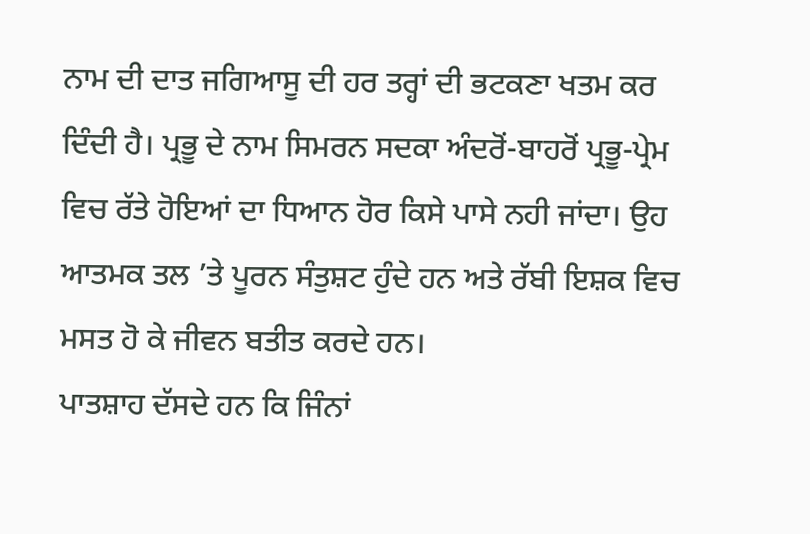ਨਾਮ ਦੀ ਦਾਤ ਜਗਿਆਸੂ ਦੀ ਹਰ ਤਰ੍ਹਾਂ ਦੀ ਭਟਕਣਾ ਖਤਮ ਕਰ ਦਿੰਦੀ ਹੈ। ਪ੍ਰਭੂ ਦੇ ਨਾਮ ਸਿਮਰਨ ਸਦਕਾ ਅੰਦਰੋਂ-ਬਾਹਰੋਂ ਪ੍ਰਭੂ-ਪ੍ਰੇਮ ਵਿਚ ਰੱਤੇ ਹੋਇਆਂ ਦਾ ਧਿਆਨ ਹੋਰ ਕਿਸੇ ਪਾਸੇ ਨਹੀ ਜਾਂਦਾ। ਉਹ ਆਤਮਕ ਤਲ ’ਤੇ ਪੂਰਨ ਸੰਤੁਸ਼ਟ ਹੁੰਦੇ ਹਨ ਅਤੇ ਰੱਬੀ ਇਸ਼ਕ ਵਿਚ ਮਸਤ ਹੋ ਕੇ ਜੀਵਨ ਬਤੀਤ ਕਰਦੇ ਹਨ।
ਪਾਤਸ਼ਾਹ ਦੱਸਦੇ ਹਨ ਕਿ ਜਿੰਨਾਂ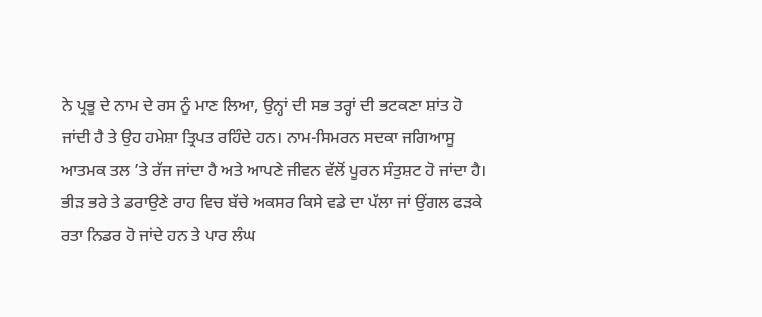ਨੇ ਪ੍ਰਭੂ ਦੇ ਨਾਮ ਦੇ ਰਸ ਨੂੰ ਮਾਣ ਲਿਆ, ਉਨ੍ਹਾਂ ਦੀ ਸਭ ਤਰ੍ਹਾਂ ਦੀ ਭਟਕਣਾ ਸ਼ਾਂਤ ਹੋ ਜਾਂਦੀ ਹੈ ਤੇ ਉਹ ਹਮੇਸ਼ਾ ਤ੍ਰਿਪਤ ਰਹਿੰਦੇ ਹਨ। ਨਾਮ-ਸਿਮਰਨ ਸਦਕਾ ਜਗਿਆਸੂ ਆਤਮਕ ਤਲ ’ਤੇ ਰੱਜ ਜਾਂਦਾ ਹੈ ਅਤੇ ਆਪਣੇ ਜੀਵਨ ਵੱਲੋਂ ਪੂਰਨ ਸੰਤੁਸ਼ਟ ਹੋ ਜਾਂਦਾ ਹੈ।
ਭੀੜ ਭਰੇ ਤੇ ਡਰਾਉਣੇ ਰਾਹ ਵਿਚ ਬੱਚੇ ਅਕਸਰ ਕਿਸੇ ਵਡੇ ਦਾ ਪੱਲਾ ਜਾਂ ਉਂਗਲ ਫੜਕੇ ਰਤਾ ਨਿਡਰ ਹੋ ਜਾਂਦੇ ਹਨ ਤੇ ਪਾਰ ਲੰਘ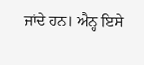ਜਾਂਦੇ ਹਨ। ਐਨ੍ਹ ਇਸੇ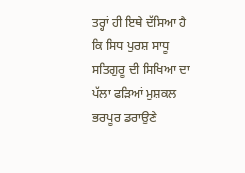ਤਰ੍ਹਾਂ ਹੀ ਇਥੇ ਦੱਸਿਆ ਹੈ ਕਿ ਸਿਧ ਪੁਰਸ਼ ਸਾਧੂ ਸਤਿਗੁਰੂ ਦੀ ਸਿਖਿਆ ਦਾ ਪੱਲਾ ਫੜਿਆਂ ਮੁਸ਼ਕਲ ਭਰਪੂਰ ਡਰਾਉਣੇ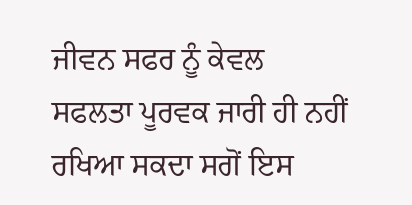ਜੀਵਨ ਸਫਰ ਨੂੰ ਕੇਵਲ ਸਫਲਤਾ ਪੂਰਵਕ ਜਾਰੀ ਹੀ ਨਹੀਂ ਰਖਿਆ ਸਕਦਾ ਸਗੋਂ ਇਸ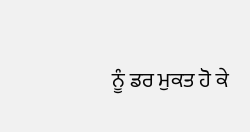ਨੂੰ ਡਰ ਮੁਕਤ ਹੋ ਕੇ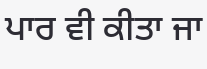ਪਾਰ ਵੀ ਕੀਤਾ ਜਾ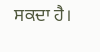ਸਕਦਾ ਹੈ।